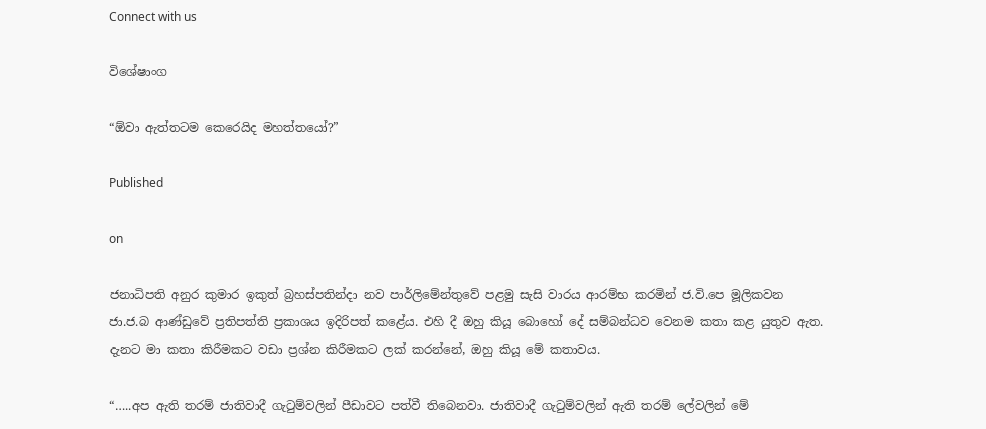Connect with us

විශේෂාංග

“ඕවා ඇත්තටම කෙරෙයිද මහත්තයෝ?”

Published

on

ජනාධිපති අනුර කුමාර ඉකුත් බ්‍රහස්පතින්දා නව පාර්ලිමේන්තුවේ පළමු සැසි වාරය ආරම්භ කරමින් ජ.වි.පෙ මූලිකවන ජා.ජ.බ ආණ්ඩුවේ ප්‍රතිපත්ති ප්‍රකාශය ඉදිරිපත් කළේය. එහි දී ඔහු කියූ බොහෝ දේ සම්බන්ධව වෙනම කතා කළ යුතුව ඇත. දැනට මා කතා කිරීමකට වඩා ප්‍රශ්න කිරීමකට ලක් කරන්නේ, ඔහු කියූ මේ කතාවය.

“…..අප ඇති තරම් ජාතිවාදී ගැටුම්වලින් පීඩාවට පත්වී තිබෙනවා. ජාතිවාදී ගැටුම්වලින් ඇති තරම් ලේවලින් මේ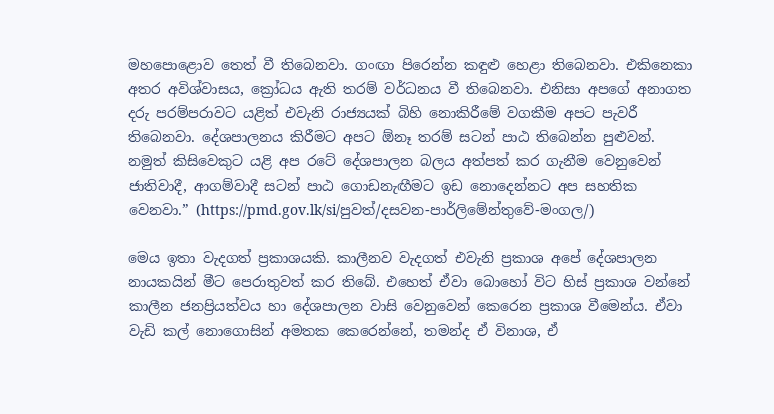මහපොළොව තෙත් වී තිබෙනවා. ගංඟා පිරෙන්න කඳුළු හෙළා තිබෙනවා. එකිනෙකා අතර අවිශ්වාසය, ක්‍රෝධය ඇති තරම් වර්ධනය වී තිබෙනවා. එනිසා අපගේ අනාගත දරු පරම්පරාවට යළිත් එවැනි රාජ්‍යයක් බිහි නොකිරීමේ වගකීම අපට පැවරී තිබෙනවා. දේශපාලනය කිරීමට අපට ඕනෑ තරම් සටන් පාඨ තිබෙන්න පුළුවන්. නමුත් කිසිවෙකුට යළි අප රටේ දේශපාලන බලය අත්පත් කර ගැනීම වෙනුවෙන් ජාතිවාදී, ආගම්වාදී සටන් පාඨ ගොඩනැඟීමට ඉඩ නොදෙන්නට අප සහතික වෙනවා.” (https://pmd.gov.lk/si/පුවත්/දසවන-පාර්ලිමේන්තුවේ-මංගල/)

මෙය ඉතා වැදගත් ප්‍රකාශයකි. කාලීනව වැදගත් එවැනි ප්‍රකාශ අපේ දේශපාලන නායකයින් මීට පෙරාතුවත් කර තිබේ. එහෙත් ඒවා බොහෝ විට හිස් ප්‍රකාශ වන්නේ කාලීන ජනප්‍රියත්වය හා දේශපාලන වාසි වෙනුවෙන් කෙරෙන ප්‍රකාශ වීමෙන්ය. ඒවා වැඩි කල් නොගොසින් අමතක කෙරෙන්නේ, තමන්ද ඒ විනාශ, ඒ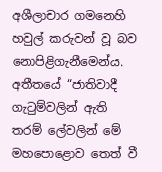අශීලාචාර ගමනෙහි හවුල් කරුවන් වූ බව නොපිළිගැනීමෙන්ය. අතීතයේ “ජාතිවාදී ගැටුම්වලින් ඇති තරම් ලේවලින් මේ මහපොළොව තෙත් වී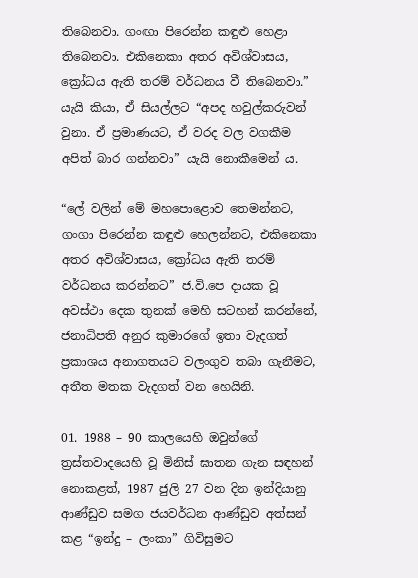තිබෙනවා. ගංඟා පිරෙන්න කඳුළු හෙළා තිබෙනවා. එකිනෙකා අතර අවිශ්වාසය, ක්‍රෝධය ඇති තරම් වර්ධනය වී තිබෙනවා.” යැයි කියා, ඒ සියල්ලට “අපද හවුල්කරුවන් වුනා. ඒ ප්‍රමාණයට, ඒ වරද වල වගකීම අපිත් බාර ගන්නවා” යැයි නොකීමෙන් ය.

“ලේ වලින් මේ මහපොළොව තෙමන්නට, ගංගා පිරෙන්න කඳුළු හෙලන්නට, එකිනෙකා අතර අවිශ්වාසය, ක්‍රෝධය ඇති තරම් වර්ධනය කරන්නට” ජ.වි.පෙ දායක වූ අවස්ථා දෙක තුනක් මෙහි සටහන් කරන්නේ, ජනාධිපති අනුර කුමාරගේ ඉතා වැදගත් ප්‍රකාශය අනාගතයට වලංගුව තබා ගැනීමට, අතීත මතක වැදගත් වන හෙයිනි.

01. 1988 – 90 කාලයෙහි ඔවුන්ගේ ත්‍රස්තවාදයෙහි වූ මිනිස් ඝාතන ගැන සඳහන් නොකළත්, 1987 ජුලි 27 වන දින ඉන්දියානු ආණ්ඩුව සමග ජයවර්ධන ආණ්ඩුව අත්සන් කළ “ඉන්දු – ලංකා” ගිවිසුමට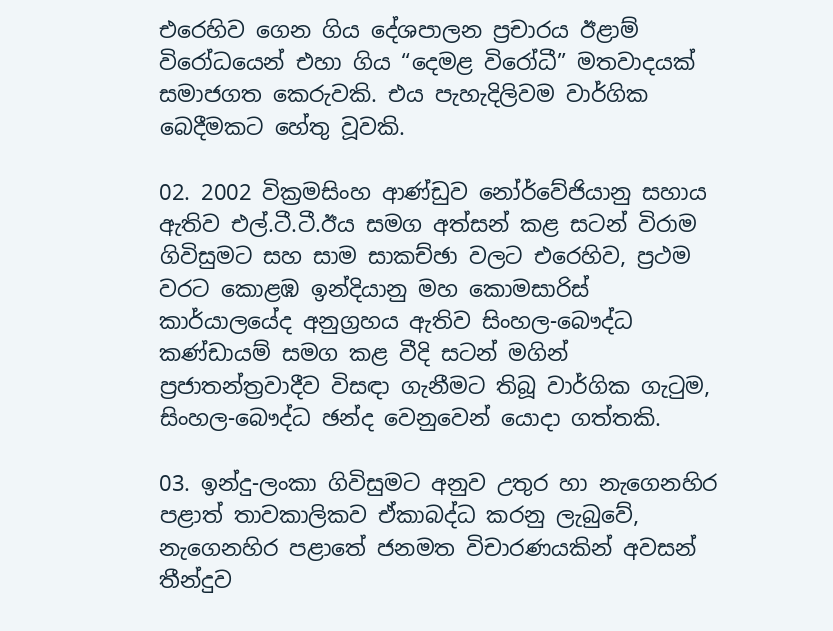එරෙහිව ගෙන ගිය දේශපාලන ප්‍රචාරය ඊළාම් විරෝධයෙන් එහා ගිය “දෙමළ විරෝධී” මතවාදයක් සමාජගත කෙරුවකි. එය පැහැදිලිවම වාර්ගික බෙදීමකට හේතු වූවකි.

02. 2002 වික්‍රමසිංහ ආණ්ඩුව නෝර්වේජියානු සහාය ඇතිව එල්.ටී.ටී.ඊය සමග අත්සන් කළ සටන් විරාම ගිවිසුමට සහ සාම සාකච්ඡා වලට එරෙහිව, ප්‍රථම වරට කොළඹ ඉන්දියානු මහ කොමසාරිස් කාර්යාලයේද අනුග්‍රහය ඇතිව සිංහල-බෞද්ධ කණ්ඩායම් සමග කළ වීදි සටන් මගින් ප්‍රජාතන්ත්‍රවාදීව විසඳා ගැනීමට තිබූ වාර්ගික ගැටුම, සිංහල-බෞද්ධ ඡන්ද වෙනුවෙන් යොදා ගත්තකි.

03. ඉන්දු-ලංකා ගිවිසුමට අනුව උතුර හා නැගෙනහිර පළාත් තාවකාලිකව ඒකාබද්ධ කරනු ලැබුවේ, නැගෙනහිර පළාතේ ජනමත විචාරණයකින් අවසන් තීන්දුව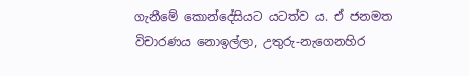ගැනීමේ කොන්දේසියට යටත්ව ය. ඒ ජනමත විචාරණය නොඉල්ලා, උතුරු-නැගෙනහිර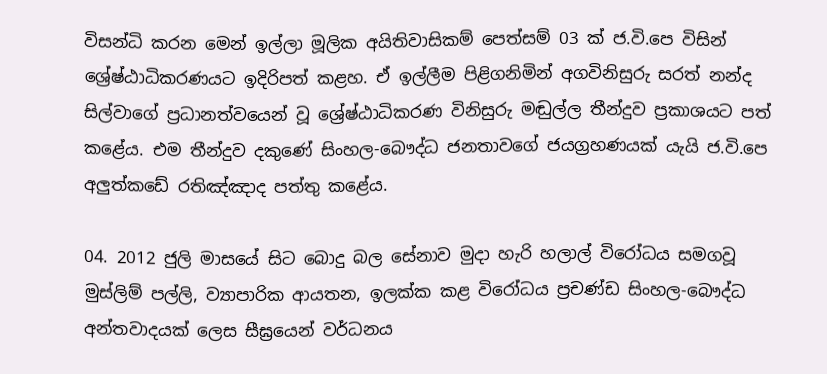විසන්ධි කරන මෙන් ඉල්ලා මූලික අයිතිවාසිකම් පෙත්සම් 03 ක් ජ.වි.පෙ විසින් ශ්‍රේෂ්ඨාධිකරණයට ඉදිරිපත් කළහ. ඒ ඉල්ලීම පිළිගනිමින් අගවිනිසුරු සරත් නන්ද සිල්වාගේ ප්‍රධානත්වයෙන් වූ ශ්‍රේෂ්ඨාධිකරණ විනිසුරු මඬුල්ල තීන්දුව ප්‍රකාශයට පත් කළේය. එම තීන්දුව දකුණේ සිංහල-බෞද්ධ ජනතාවගේ ජයග්‍රහණයක් යැයි ජ.වි.පෙ අලුත්කඩේ රතිඤ්ඤාද පත්තු කළේය.

04. 2012 ජුලි මාසයේ සිට බොදු බල සේනාව මුදා හැරි හලාල් විරෝධය සමගවූ මුස්ලිම් පල්ලි, ව්‍යාපාරික ආයතන, ඉලක්ක කළ විරෝධය ප්‍රචණ්ඩ සිංහල-බෞද්ධ අන්තවාදයක් ලෙස සීඝ්‍රයෙන් වර්ධනය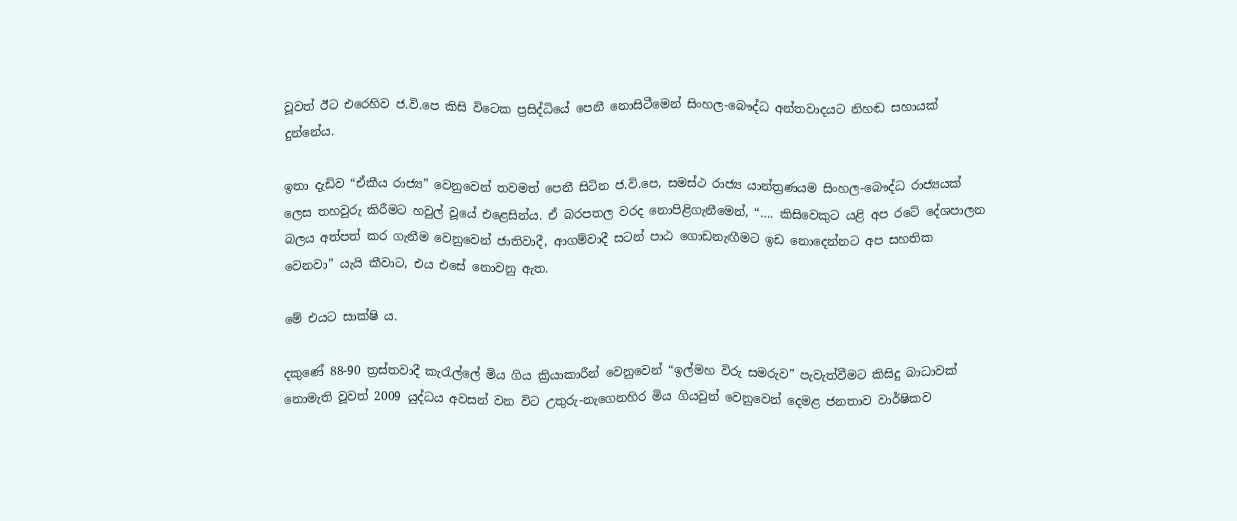වූවත් ඊට එරෙහිව ජ.වි.පෙ කිසි විටෙක ප්‍රසිද්ධියේ පෙනී නොසිටීමෙන් සිංහල-බෞද්ධ අන්තවාදයට නිහඬ සහායක් දුන්නේය.

ඉතා දැඩිව “ඒකීය රාජ්‍ය” වෙනුවෙන් තවමත් පෙනී සිටින ජ.වි.පෙ, සමස්ථ රාජ්‍ය යාන්ත්‍රණයම සිංහල-බෞද්ධ රාජ්‍යයක් ලෙස තහවුරු කිරීමට හවුල් වූයේ එළෙසින්ය. ඒ බරපතල වරද නොපිළිගැනීමෙන්, “…. කිසිවෙකුට යළි අප රටේ දේශපාලන බලය අත්පත් කර ගැනීම වෙනුවෙන් ජාතිවාදී, ආගම්වාදී සටන් පාඨ ගොඩනැඟීමට ඉඩ නොදෙන්නට අප සහතික වෙනවා” යැයි කීවාට, එය එසේ නොවනු ඇත.

මේ එයට සාක්ෂි ය.

දකුණේ 88-90 ත්‍රස්තවාදී කැරැල්ලේ මිය ගිය ක්‍රියාකාරීන් වෙනුවෙන් “ඉල්මහ විරු සමරුව” පැවැත්වීමට කිසිදු බාධාවක් නොමැති වූවත් 2009 යුද්ධය අවසන් වන විට උතුරු-නැගෙනහිර මිය ගියවුන් වෙනුවෙන් දෙමළ ජනතාව වාර්ෂිකව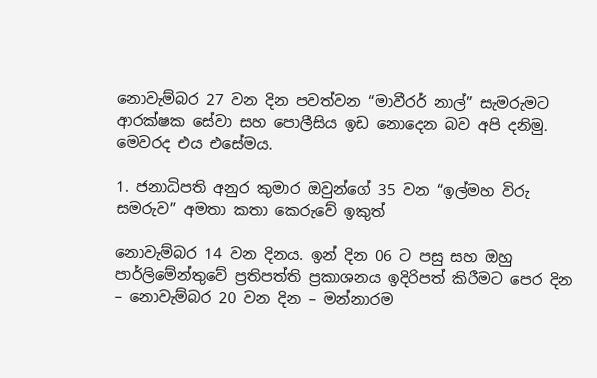නොවැම්බර 27 වන දින පවත්වන “මාවීරර් නාල්” සැමරුමට ආරක්ෂක සේවා සහ පොලීසිය ඉඩ නොදෙන බව අපි දනිමු. මෙවරද එය එසේමය.

1. ජනාධිපති අනුර කුමාර ඔවුන්ගේ 35 වන “ඉල්මහ විරු සමරුව” අමතා කතා කෙරුවේ ඉකුත්

නොවැම්බර 14 වන දිනය. ඉන් දින 06 ට පසු සහ ඔහු පාර්ලිමේන්තුවේ ප්‍රතිපත්ති ප්‍රකාශනය ඉදිරිපත් කිරීමට පෙර දින – නොවැම්බර 20 වන දින – මන්නාරම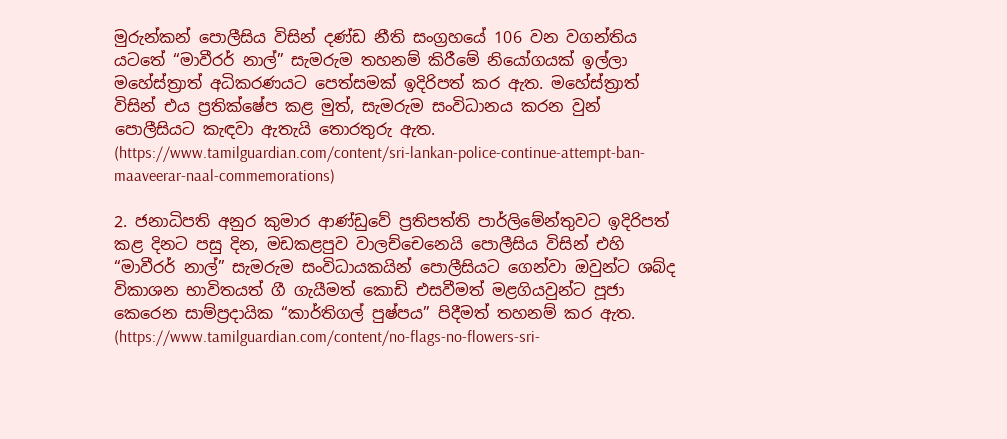මුරුන්කන් පොලීසිය විසින් දණ්ඩ නීති සංග්‍රහයේ 106 වන වගන්තිය යටතේ “මාවීරර් නාල්” සැමරුම තහනම් කිරීමේ නියෝගයක් ඉල්ලා මහේස්ත්‍රාත් අධිකරණයට පෙත්සමක් ඉදිරිපත් කර ඇත. මහේස්ත්‍රාත් විසින් එය ප්‍රතික්ෂේප කළ මුත්, සැමරුම සංවිධානය කරන වුන් පොලීසියට කැඳවා ඇතැයි තොරතුරු ඇත. (https://www.tamilguardian.com/content/sri-lankan-police-continue-attempt-ban-maaveerar-naal-commemorations)

2. ජනාධිපති අනුර කුමාර ආණ්ඩුවේ ප්‍රතිපත්ති පාර්ලිමේන්තුවට ඉදිරිපත් කළ දිනට පසු දින, මඩකළපුව වාලච්චෙනෙයි පොලීසිය විසින් එහි “මාවීරර් නාල්” සැමරුම සංවිධායකයින් පොලීසියට ගෙන්වා ඔවුන්ට ශබ්ද විකාශන භාවිතයත් ගී ගැයීමත් කොඩි එසවීමත් මළගියවුන්ට පූජා කෙරෙන සාම්ප්‍රදායික “කාර්තිගල් පුෂ්පය” පිදීමත් තහනම් කර ඇත. (https://www.tamilguardian.com/content/no-flags-no-flowers-sri-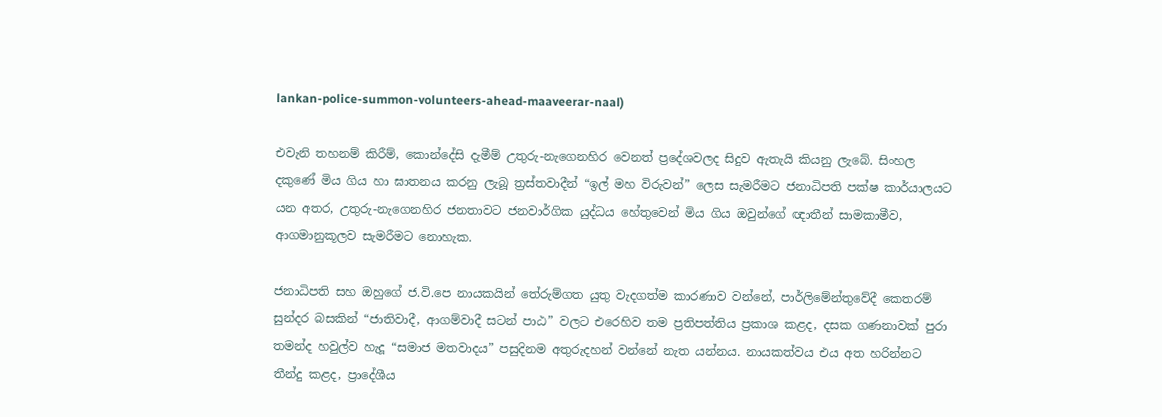lankan-police-summon-volunteers-ahead-maaveerar-naal)

එවැනි තහනම් කිරීම්, කොන්දේසි දැමීම් උතුරු-නැගෙනහිර වෙනත් ප්‍රදේශවලද සිදුව ඇතැයි කියනු ලැබේ. සිංහල දකුණේ මිය ගිය හා ඝාතනය කරනු ලැබූ ත්‍රස්තවාදීන් “ඉල් මහ විරුවන්” ලෙස සැමරීමට ජනාධිපති පක්ෂ කාර්යාලයට යන අතර, උතුරු-නැගෙනහිර ජනතාවට ජනවාර්ගික යුද්ධය හේතුවෙන් මිය ගිය ඔවුන්ගේ ඥාතීන් සාමකාමීව, ආගමානුකූලව සැමරීමට නොහැක.

ජනාධිපති සහ ඔහුගේ ජ.වි.පෙ නායකයින් තේරුම්ගත යුතු වැදගත්ම කාරණාව වන්නේ, පාර්ලිමේන්තුවේදී කෙතරම් සුන්දර බසකින් “ජාතිවාදී, ආගම්වාදී සටන් පාඨ” වලට එරෙහිව තම ප්‍රතිපත්තිය ප්‍රකාශ කළද, දසක ගණනාවක් පුරා තමන්ද හවුල්ව හැදූ “සමාජ මතවාදය” පසුදිනම අතුරුදහන් වන්නේ නැත යන්නය. නායකත්වය එය අත හරින්නට තීන්දු කළද, ප්‍රාදේශීය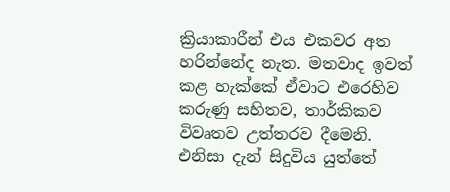ක්‍රියාකාරීන් එය එකවර අත හරින්නේද නැත. මතවාද ඉවත් කළ හැක්කේ ඒවාට එරෙහිව කරුණු සහිතව, තාර්කිකව විවෘතව උත්තරව දීමෙනි. එනිසා දැන් සිදුවිය යුත්තේ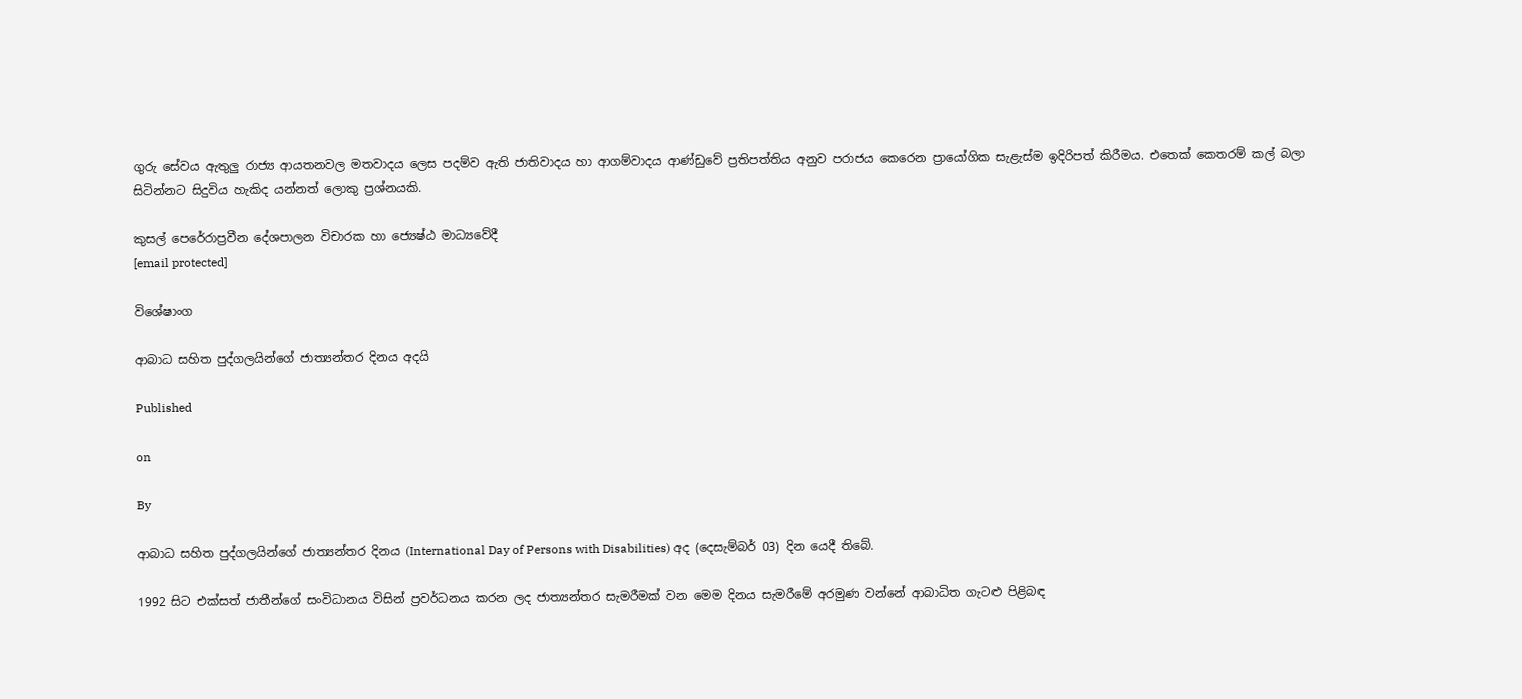ගුරු සේවය ඇතුලු රාජ්‍ය ආයතනවල මතවාදය ලෙස පදම්ව ඇති ජාතිවාදය හා ආගම්වාදය ආණ්ඩුවේ ප්‍රතිපත්තිය අනුව පරාජය කෙරෙන ප්‍රායෝගික සැළැස්ම ඉදිරිපත් කිරීමය. එතෙක් කෙතරම් කල් බලා සිටින්නට සිදුවිය හැකිද යන්නත් ලොකු ප්‍රශ්නයකි.

කුසල් පෙරේරාප්‍රවීන දේශපාලන විචාරක හා ජ්‍යෙෂ්ඨ මාධ්‍යවේදී
[email protected]

විශේෂාංග

ආබාධ සහිත පුද්ගලයින්ගේ ජාත්‍යන්තර දිනය අදයි

Published

on

By

ආබාධ සහිත පුද්ගලයින්ගේ ජාත්‍යන්තර දිනය (International Day of Persons with Disabilities) අද (දෙසැම්බර් 03) දින යෙදී තිබේ.

1992 සිට එක්සත් ජාතීන්ගේ සංවිධානය විසින් ප්‍රවර්ධනය කරන ලද ජාත්‍යන්තර සැමරීමක් වන මෙම දිනය සැමරීමේ අරමුණ වන්නේ ආබාධිත ගැටළු පිළිබඳ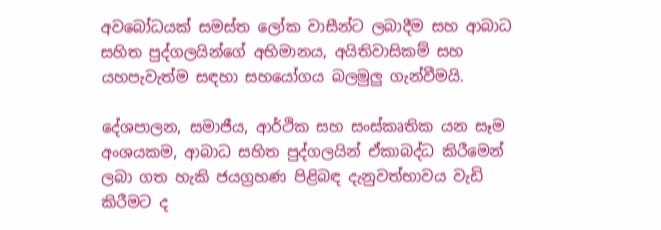අවබෝධයක් සමස්ත ලෝක වාසීන්ට ලබාදීම සහ ආබාධ සහිත පුද්ගලයින්ගේ අභිමානය, අයිතිවාසිකම් සහ යහපැවැත්ම සඳහා සහයෝගය බලමුලු ගැන්වීමයි.

දේශපාලන, සමාජීය, ආර්ථික සහ සංස්කෘතික යන සෑම අංශයකම, ආබාධ සහිත පුද්ගලයින් ඒකාබද්ධ කිරීමෙන් ලබා ගත හැකි ජයග්‍රහණ පිළිබඳ දැනුවත්භාවය වැඩි කිරීමට ද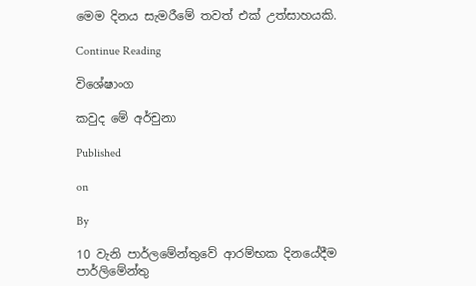මෙම දිනය සැමරීමේ තවත් එක් උත්සාහයකි.

Continue Reading

විශේෂාංග

කවුද මේ අර්චුනා

Published

on

By

10 වැනි පාර්ලමේන්තුවේ ආරම්භක දිනයේදීම පාර්ලිමේන්තු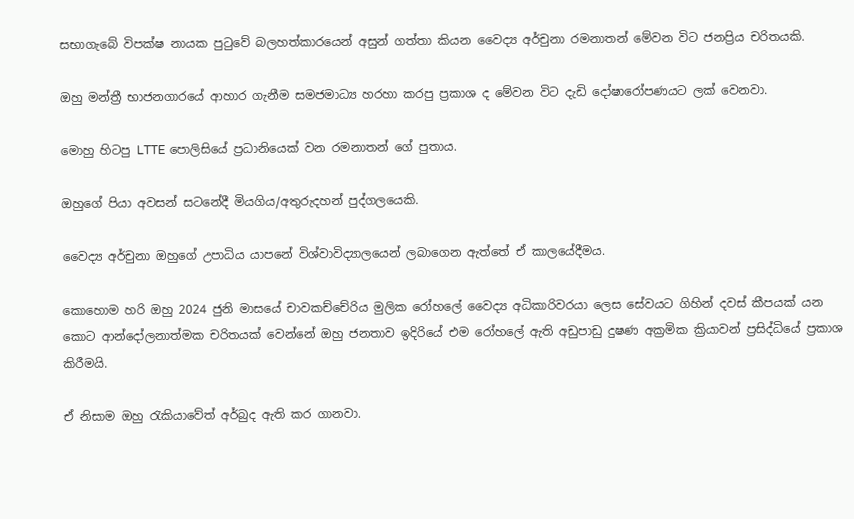සභාගැබේ විපක්ෂ නායක පුටුවේ බලහත්කාරයෙන් අසුන් ගත්තා කියන වෛද්‍ය අර්චුනා රමනාතන් මේවන විට ජනප්‍රිය චරිතයකි.

ඔහු මන්ත්‍රී භාජනගාරයේ ආහාර ගැනීම සමජමාධ්‍ය හරහා කරපු ප්‍රකාශ ද මේවන විට දැඩි දෝෂාරෝපණයට ලක් වෙනවා.

මොහු හිටපු LTTE පොලිසියේ ප්‍රධානියෙක් වන රමනාතන් ගේ පුතාය.

ඔහුගේ පියා අවසන් සටනේදී මියගිය/අතුරුදහන් පුද්ගලයෙකි.

වෛද්‍ය අර්චුනා ඔහුගේ උපාධිය යාපනේ විශ්වාවිද්‍යාලයෙන් ලබාගෙන ඇත්තේ ඒ කාලයේදීමය.

කොහොම හරි ඔහු 2024 ජුනි මාසයේ චාවකච්චේරිය මුලික රෝහලේ වෛද්‍ය අධිකාරිවරයා ලෙස සේවයට ගිහින් දවස් කීපයක් යන කොට ආන්දෝලනාත්මක චරිතයක් වෙන්නේ ඔහු ජනතාව ඉදිරියේ එම රෝහලේ ඇති අඩුපාඩු දුෂණ අක්‍රමික ක්‍රියාවන් ප්‍රසිද්ධියේ ප්‍රකාශ කිරීමයි.

ඒ නිසාම ඔහු රැකියාවේත් අර්බුද ඇති කර ගානවා.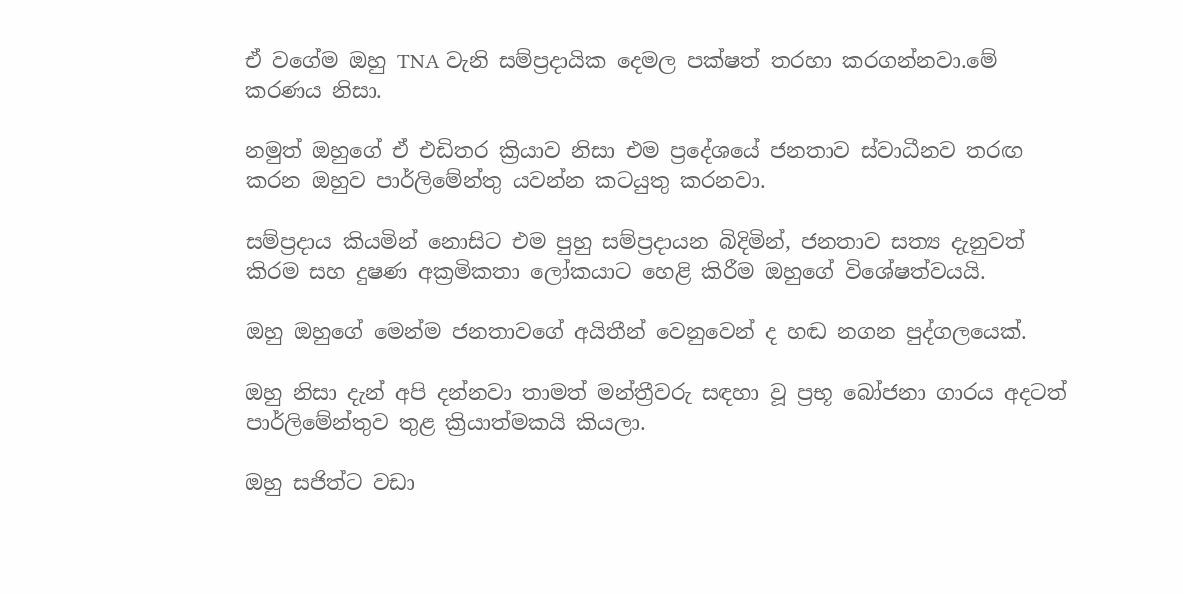ඒ වගේම ඔහු TNA වැනි සම්ප්‍රදායික දෙමල පක්ෂත් තරහා කරගන්නවා.මේ කරණය නිසා.

නමුත් ඔහුගේ ඒ එඩිතර ක්‍රියාව නිසා එම ප්‍රදේශයේ ජනතාව ස්වාධීනව තරඟ කරන ඔහුව පාර්ලිමේන්තු යවන්න කටයුතු කරනවා.

සම්ප්‍රදාය කියමින් නොසිට එම පුහු සම්ප්‍රදායන බිදිමින්, ජනතාව සත්‍ය දැනුවත් කිරම සහ දුෂණ අක්‍රමිකතා ලෝකයාට හෙළි කිරීම ඔහුගේ විශේෂත්වයයි.

ඔහු ඔහුගේ මෙන්ම ජනතාවගේ අයිතීන් වෙනුවෙන් ද හඬ නගන පුද්ගලයෙක්.

ඔහු නිසා දැන් අපි දන්නවා තාමත් මන්ත්‍රීවරු සඳහා වූ ප්‍රභූ බෝජනා ගාරය අදටත් පාර්ලිමේන්තුව තුළ ක්‍රියාත්මකයි කියලා.

ඔහු සජිත්ට වඩා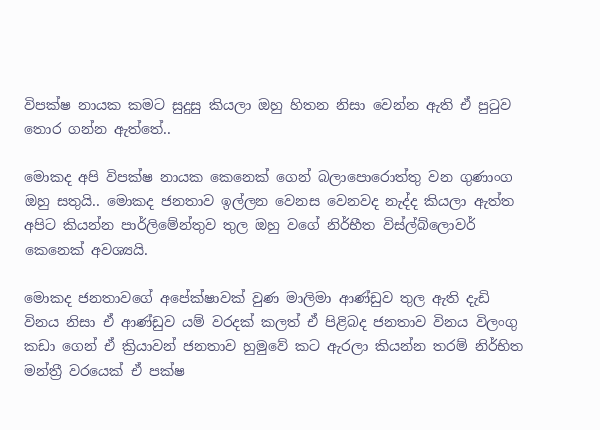විපක්ෂ නායක කමට සුදුසු කියලා ඔහු හිතන නිසා වෙන්න ඇති ඒ පුටුව තොර ගන්න ඇත්තේ..

මොකද අපි විපක්ෂ නායක කෙනෙක් ගෙන් බලාපොරොත්තු වන ගුණාංග ඔහු සතුයි.. මොකද ජනතාව ඉල්ලන වෙනස වෙනවද නැද්ද කියලා ඇත්ත අපිට කියන්න පාර්ලිමේන්තුව තුල ඔහු වගේ නිර්භීත විස්ල්බ්ලොවර් කෙනෙක් අවශ්‍යයි.

මොකද ජනතාවගේ අපේක්ෂාවක් වුණ මාලිමා ආණ්ඩුව තුල ඇති දැඩි විනය නිසා ඒ ආණ්ඩුව යම් වරදක් කලත් ඒ පිළිබද ජනතාව විනය විලංගු කඩා ගෙන් ඒ ක්‍රියාවන් ජනතාව හුමුවේ කට ඇරලා කියන්න තරම් නිර්භිත මන්ත්‍රී වරයෙක් ඒ පක්ෂ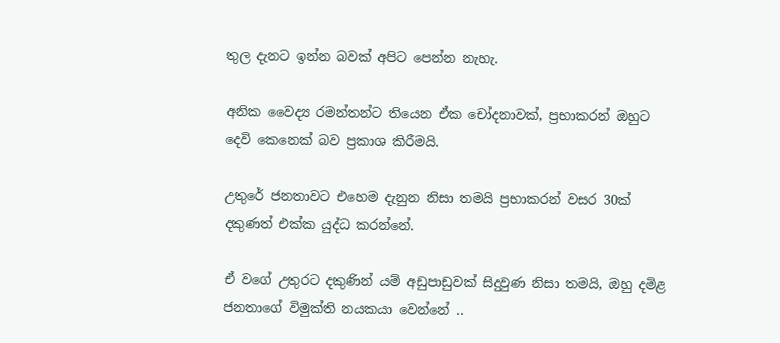තුල දැනට ඉන්න බවක් අපිට පෙන්න නැහැ.

අනික වෛද්‍ය රමන්තන්ට තියෙන ඒක චෝදනාවක්, ප්‍රභාකරන් ඔහුට දෙවි කෙනෙක් බව ප්‍රකාශ කිරීමයි.

උතුරේ ජනතාවට එහෙම දැනුන නිසා තමයි ප්‍රභාකරන් වසර 30ක් දකුණත් එක්ක යුද්ධ කරන්නේ.

ඒ වගේ උතුරට දකුණින් යම් අඩුපාඩුවක් සිදුවුණ නිසා තමයි, ඔහු දමිළ ජනතාගේ විමුක්ති නයකයා වෙන්නේ ..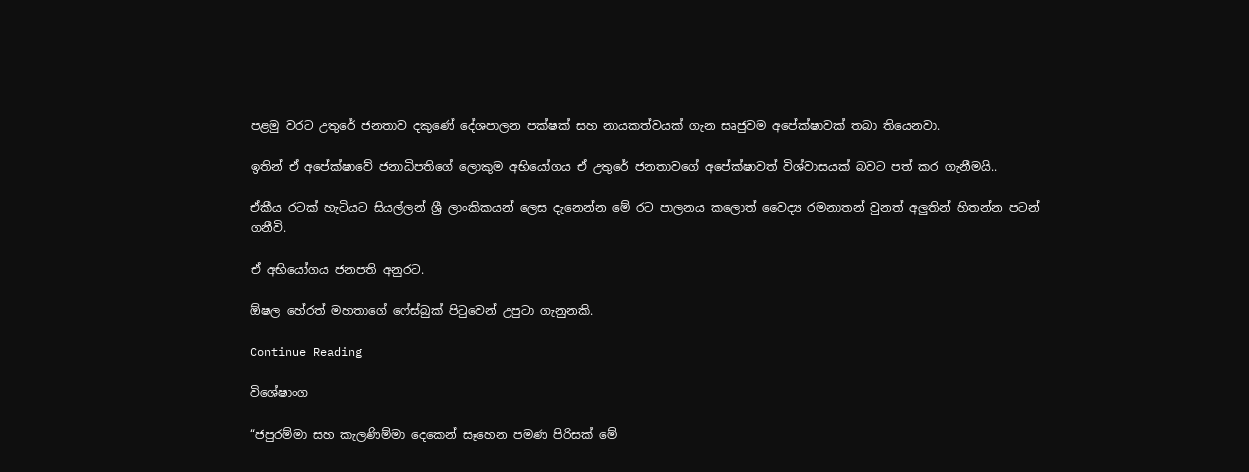පළමු වරට උතුරේ ජනතාව දකුණේ දේශපාලන පක්ෂක් සහ නායකත්වයක් ගැන සෘජුවම අපේක්ෂාවක් තබා තියෙනවා.

ඉතින් ඒ අපේක්ෂාවේ ජනාධිපතිගේ ලොකුම අභියෝගය ඒ උතුරේ ජනතාවගේ අපේක්ෂාවත් විශ්වාසයක් බවට පත් කර ගැනීමයි..

ඒකීය රටක් හැටියට සියල්ලන් ශ්‍රී ලාංකිකයන් ලෙස දැනෙන්න මේ රට පාලනය කලොත් වෛද්‍ය රමනාතන් වුනත් අලුතින් හිතන්න පටන් ගනීවි.

ඒ අභියෝගය ජනපති අනුරට.

ඕෂල හේරත් මහතාගේ ෆේස්බුක් පිටුවෙන් උපුටා ගැනුනකි.

Continue Reading

විශේෂාංග

“ජපුරම්මා සහ කැලණිම්මා දෙකෙන් සෑහෙන පමණ පිරිසක් මේ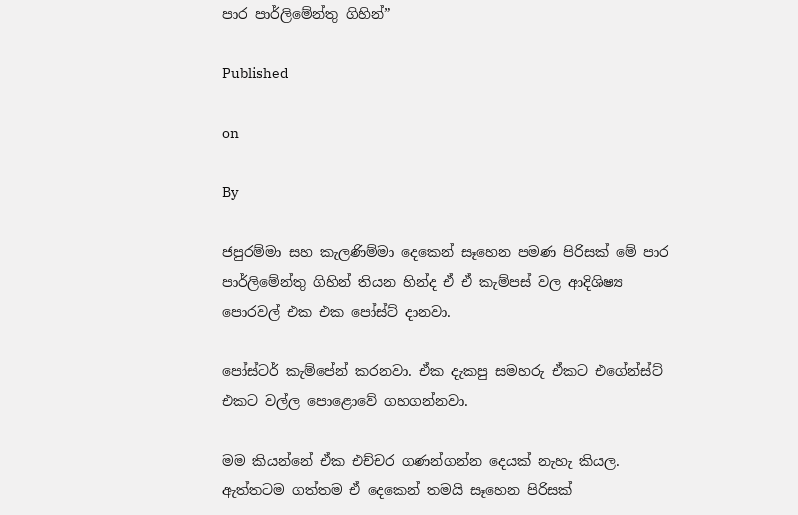පාර පාර්ලිමේන්තු ගිහින්”

Published

on

By

ජපුරම්මා සහ කැලණිම්මා දෙකෙන් සෑහෙන පමණ පිරිසක් මේ පාර පාර්ලිමේන්තු ගිහින් තියන හින්ද ඒ ඒ කැම්පස් වල ආදිශිෂ්‍ය පොරවල් එක එක පෝස්ට් දානවා.

පෝස්ටර් කැම්පේන් කරනවා. ඒක දැකපු සමහරු ඒකට එගේන්ස්ට් එකට වල්ල පොළොවේ ගහගන්නවා.

මම කියන්නේ ඒක එච්චර ගණන්ගන්න දෙයක් නැහැ කියල. ඇත්තටම ගත්තම ඒ දෙකෙන් තමයි සෑහෙන පිරිසක්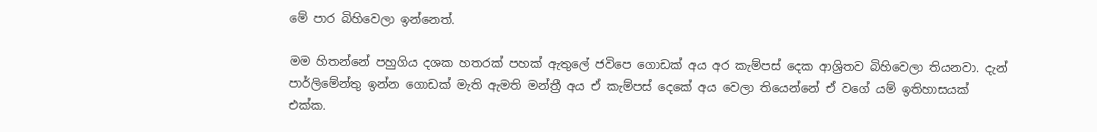මේ පාර බිහිවෙලා ඉන්නෙත්.

මම හිතන්නේ පහුගිය දශක හතරක් පහක් ඇතුලේ ජවිපෙ ගොඩක් අය අර කැම්පස් දෙක ආශ්‍රිතව බිහිවෙලා තියනවා. දැන් පාර්ලිමේන්තු ඉන්න ගොඩක් මැති ඇමති මන්ත්‍රී අය ඒ කැම්පස් දෙකේ අය වෙලා තියෙන්නේ ඒ වගේ යම් ඉතිහාසයක් එක්ක.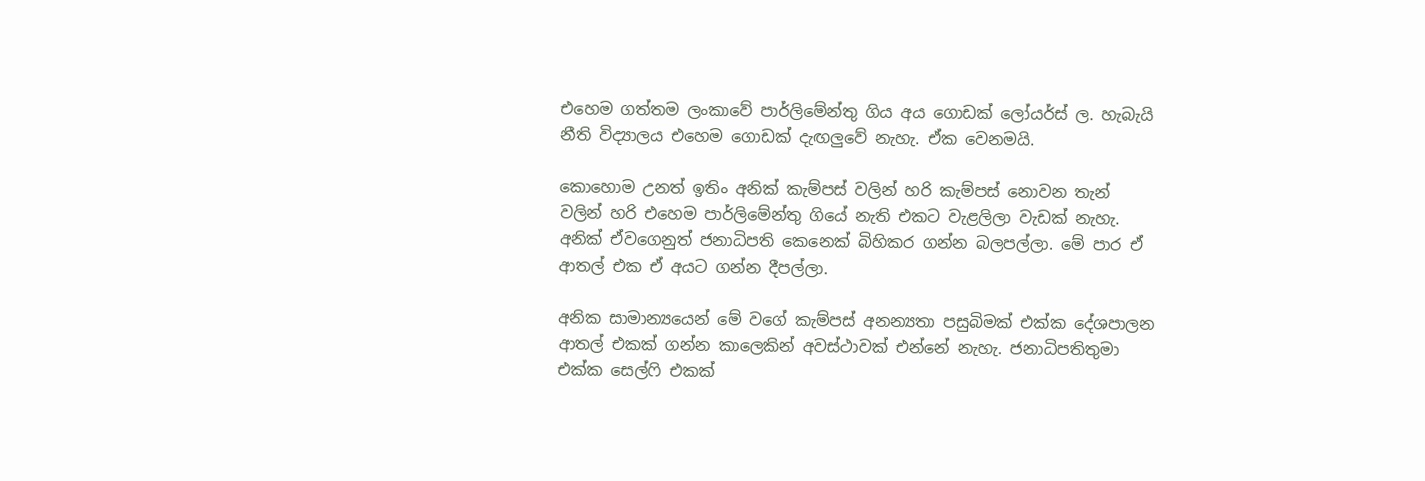එහෙම ගත්තම ලංකාවේ පාර්ලිමේන්තු ගිය අය ගොඩක් ලෝයර්ස් ල. හැබැයි නීති විද්‍යාලය එහෙම ගොඩක් දැඟලුවේ නැහැ. ඒක වෙනමයි.

කොහොම උනත් ඉතිං අනික් කැම්පස් වලින් හරි කැම්පස් නොවන තැන් වලින් හරි එහෙම පාර්ලිමේන්තු ගියේ නැති එකට වැළලිලා වැඩක් නැහැ. අනික් ඒවගෙනුත් ජනාධිපති කෙනෙක් බිහිකර ගන්න බලපල්ලා. මේ පාර ඒ ආතල් එක ඒ අයට ගන්න දීපල්ලා.

අනික සාමාන්‍යයෙන් මේ වගේ කැම්පස් අනන්‍යතා පසුබිමක් එක්ක දේශපාලන ආතල් එකක් ගන්න කාලෙකින් අවස්ථාවක් එන්නේ නැහැ. ජනාධිපතිතුමා එක්ක සෙල්ෆි එකක්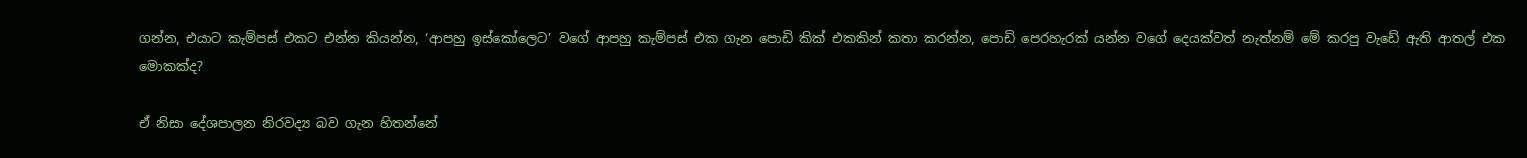ගන්න, එයාට කැම්පස් එකට එන්න කියන්න, ‘ආපහු ඉස්කෝලෙට’ වගේ ආපහු කැම්පස් එක ගැන පොඩි කික් එකකින් කතා කරන්න, පොඩි පෙරහැරක් යන්න වගේ දෙයක්වත් නැත්නම් මේ කරපු වැඩේ ඇති ආතල් එක මොකක්ද?

ඒ නිසා දේශපාලන නිරවද්‍ය බව ගැන හිතන්නේ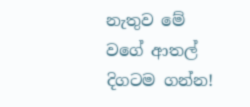නැතුව මේ වගේ ආතල් දිගටම ගන්න!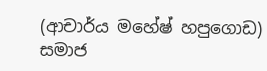(ආචාර්ය මහේෂ් හපුගොඩ)
සමාජ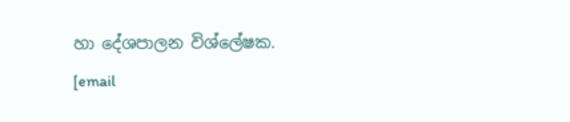හා දේශපාලන විශ්ලේෂක.
[email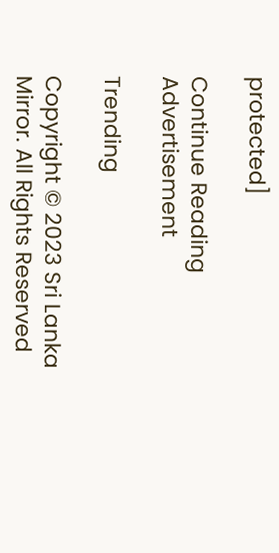protected]

Continue Reading
Advertisement

Trending

Copyright © 2023 Sri Lanka Mirror. All Rights Reserved